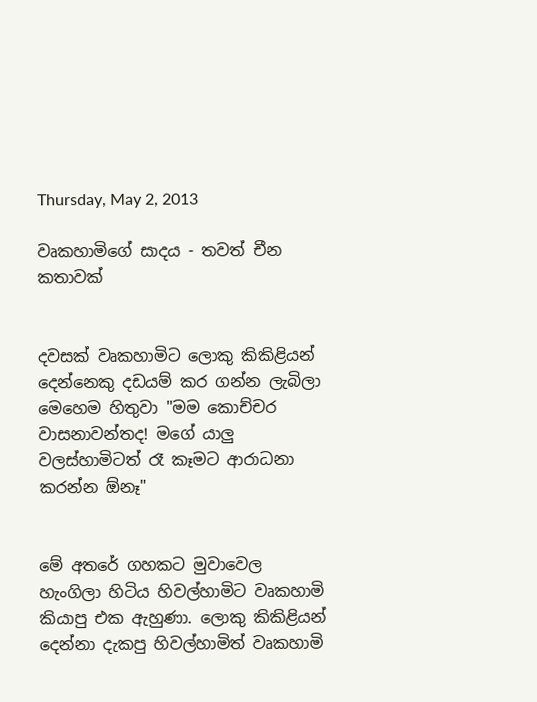Thursday, May 2, 2013

වෘකහාමිගේ සාදය - තවත් චීන කතාවක්


දවසක් වෘකහාමිට ලොකු කිකිළියන් දෙන්නෙකු දඩයම් කර ගන්න ලැබිලා මෙහෙම හිතුවා "මම කොච්චර වාසනාවන්තද! මගේ යාලු වලස්හාමිටත් රෑ කෑමට ආරාධනා කරන්න ඕනෑ"


මේ අතරේ ගහකට මුවාවෙල හැංගිලා හිටිය හිවල්හාමිට වෘකහාමි කියාපු එක ඇහුණා. ලොකු කිකිළියන් දෙන්නා දැකපු හිවල්හාමිත් වෘකහාමි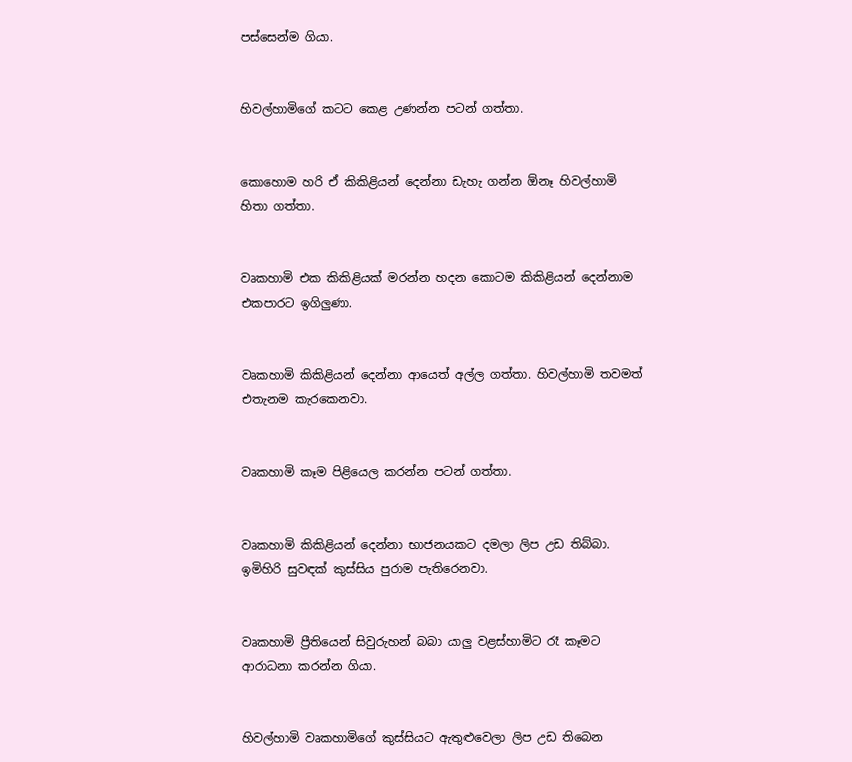පස්සෙන්ම ගියා.


හිවල්හාමිගේ කටට කෙළ උණන්න පටන් ගත්තා.


කොහොම හරි ඒ කිකිළියන් දෙන්නා ඩැහැ ගන්න ඕනෑ හිවල්හාමි හිතා ගත්තා.


වෘකහාමි එක කිකිළියක් මරන්න හදන කොටම කිකිළියන් දෙන්නාම එකපාරට ඉගිලුණා.


වෘකහාමි කිකිළියන් දෙන්නා ආයෙත් අල්ල ගත්තා. හිවල්හාමි තවමත් එතැනම කැරකෙනවා.


වෘකහාමි කෑම පිළියෙල කරන්න පටන් ගත්තා.


වෘකහාමි කිකිළියන් දෙන්නා භාජනයකට දමලා ලිප උඩ තිබ්බා. ඉමිහිරි සුවඳක් කුස්සිය පුරාම පැතිරෙනවා.


වෘකහාමි ප්‍රීතියෙන් සිවුරුහන් බබා යාලු වළස්හාමිට රෑ කෑමට ආරාධනා කරන්න ගියා.


හිවල්හාමි වෘකහාමිගේ කුස්සියට ඇතුළුවෙලා ලිප උඩ තිබෙන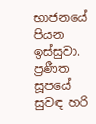භාජනයේ පියන ඉස්සුවා. ප්‍රණීත සූපයේ සුවඳ හරි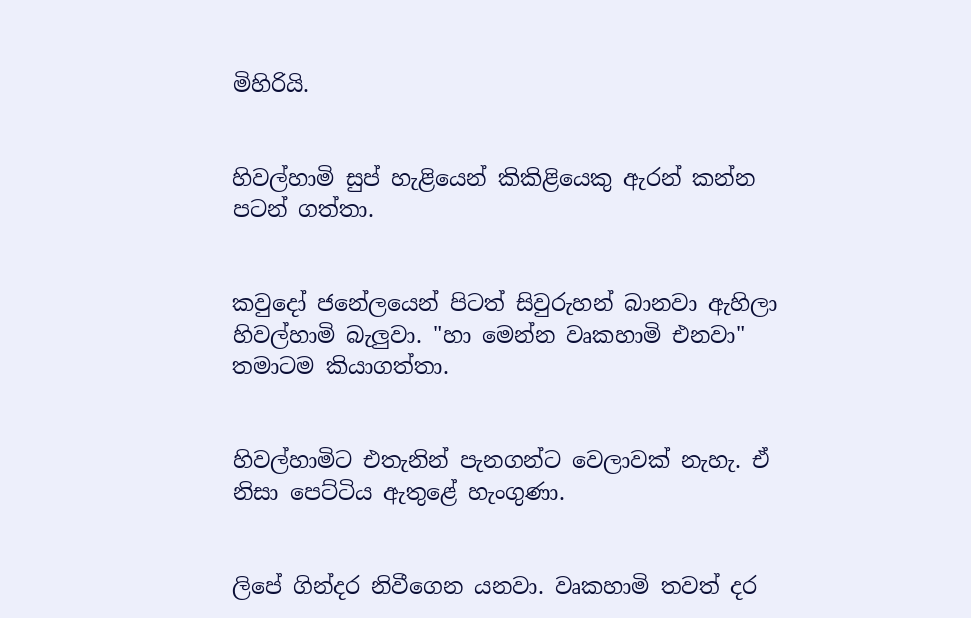මිහිරියි.


හිවල්හාමි සුප් හැළියෙන් කිකිළියෙකු ඇරන් කන්න පටන් ගත්තා.


කවුදෝ ජනේලයෙන් පිටත් සිවුරුහන් බානවා ඇහිලා හිවල්හාමි බැලුවා. "හා මෙන්න වෘකහාමි එනවා" තමාටම කියාගත්තා.


හිවල්හාමිට එතැනින් පැනගන්ට වෙලාවක් නැහැ. ඒ නිසා පෙට්ටිය ඇතුළේ හැංගුණා.


ලිපේ ගින්දර නිවීගෙන යනවා. වෘකහාමි තවත් දර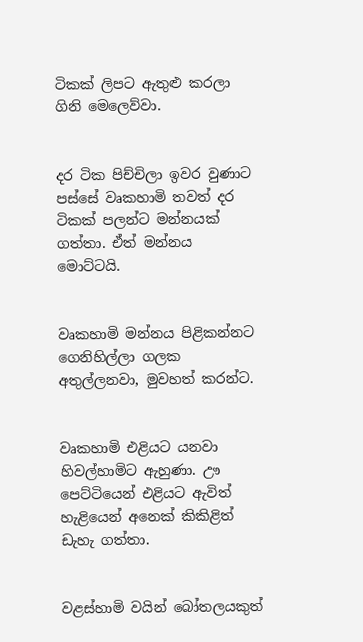ටිකක් ලිපට ඇතුළු කරලා ගිනි මෙලෙව්වා.


දර ටික පිච්චිලා ඉවර වුණාට පස්සේ වෘකහාමි තවත් දර ටිකක් පලන්ට මන්නයක් ගත්තා. ඒත් මන්නය මොට්ටයි.


වෘකහාමි මන්නය පිළිකන්නට ගෙනිහිල්ලා ගලක අතුල්ලනවා, මුවහත් කරන්ට.


වෘකහාමි එළියට යනවා හිවල්හාමිට ඇහුණා. ඌ පෙට්ටියෙන් එළියට ඇවිත් හැළියෙන් අනෙක් කිකිළිත් ඩැහැ ගත්තා.


වළස්හාමි වයින් බෝතලයකුත්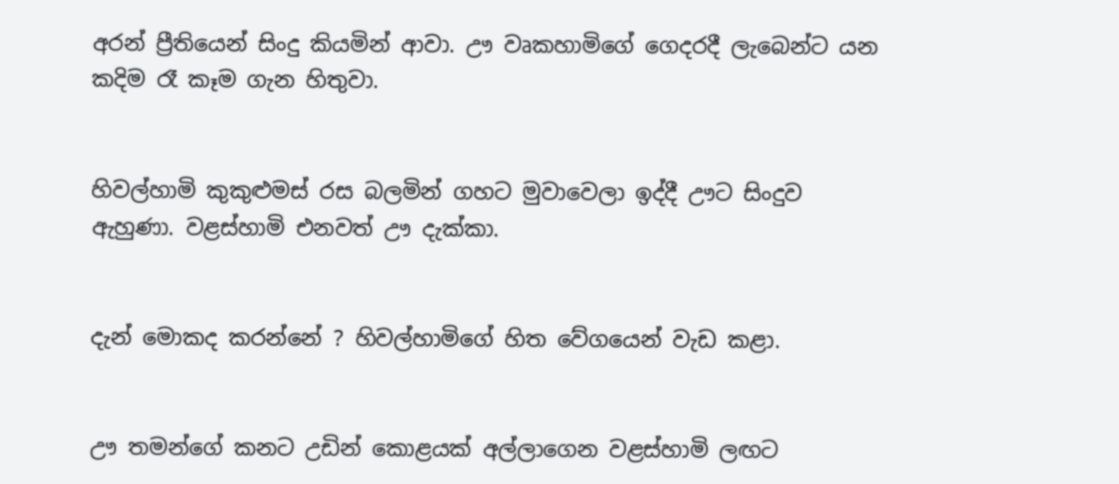අරන් ප්‍රීතියෙන් සිංදු කියමින් ආවා. ඌ වෘකහාමිගේ ගෙදරදී ලැබෙන්ට යන කදිම රෑ කෑම ගැන හිතුවා.


හිවල්හාමි කුකුළුමස් රස බලමින් ගහට මුවාවෙලා ඉද්දී ඌට සිංදුව ඇහුණා. වළස්හාමි එනවත් ඌ දැක්කා.


දැන් මොකද කරන්නේ ? හිවල්හාමිගේ හිත වේගයෙන් වැඩ කළා.


ඌ තමන්ගේ කනට උඩින් කොළයක් අල්ලාගෙන වළස්හාමි ලඟට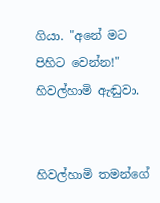ගියා. "අනේ මට පිහිට වෙන්න!" හිවල්හාමි ඇඬුවා.


හිවල්හාමි තමන්ගේ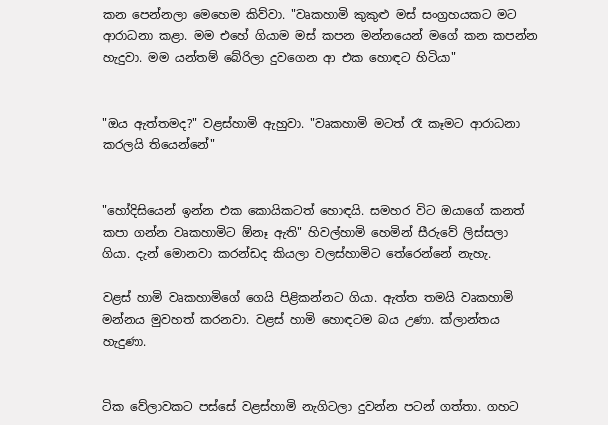කන පෙන්නලා මෙහෙම කිව්වා. "වෘකහාමි කුකුළු මස් සංග්‍රහයකට මට ආරාධනා කළා. මම එහේ ගියාම මස් කපන මන්නයෙන් මගේ කන කපන්න හැදුවා. මම යන්තම් බේරිලා දුවගෙන ආ එක හොඳට හිටියා"


"ඔය ඇත්තමද?" වළස්හාමි ඇහුවා. "වෘකහාමි මටත් රෑ කෑමට ආරාධනා කරලයි තියෙන්නේ"


"හෝදිසියෙන් ඉන්න එක කොයිකටත් හොඳයි. සමහර විට ඔයාගේ කනත් කපා ගන්න වෘකහාමිට ඕනෑ ඇති" හිවල්හාමි හෙමින් සීරුවේ ලිස්සලා ගියා. දැන් මොනවා කරන්ඩද කියලා වලස්හාමිට තේරෙන්නේ නැහැ.

වළස් හාමි වෘකහාමිගේ ගෙයි පිළිකන්නට ගියා. ඇත්ත තමයි වෘකහාමි මන්නය මුවහත් කරනවා. වළස් හාමි හොඳටම බය උණා. ක්ලාන්තය හැදුණා.


ටික වේලාවකට පස්සේ වළස්හාමි නැගිටලා දුවන්න පටන් ගත්තා. ගහට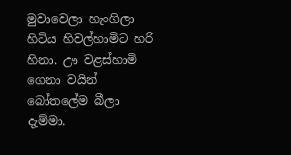මුවාවෙලා හැංගිලා හිටිය හිවල්හාමිට හරි හිනා. ඌ වළස්හාමි ගෙනා වයින් බෝතලේම බීලා දැම්මා.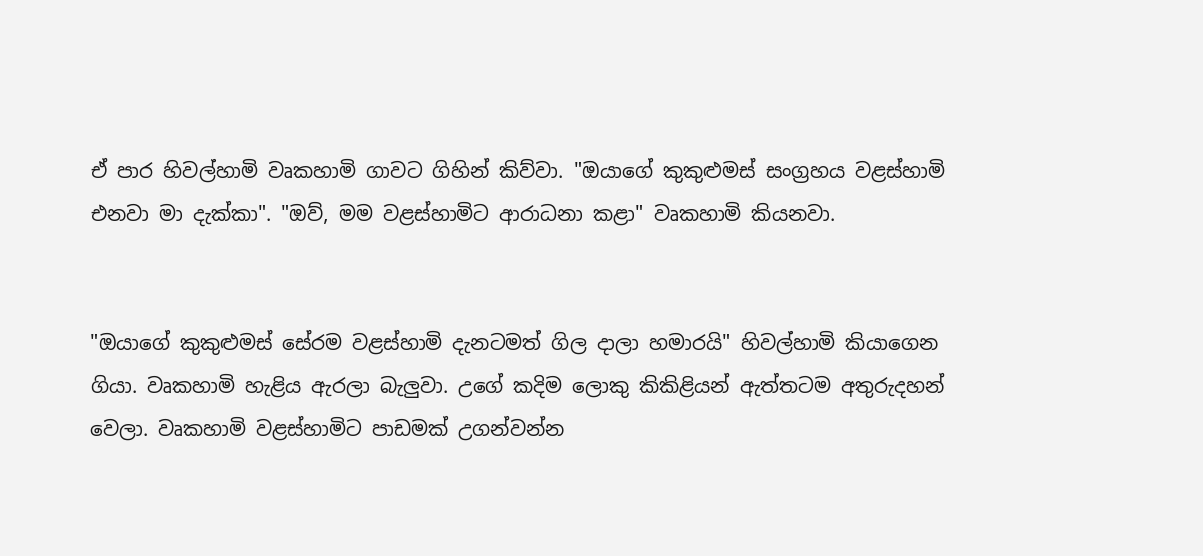ඒ පාර හිවල්හාමි වෘකහාමි ගාවට ගිහින් කිව්වා. "ඔයාගේ කුකුළුමස් සංග්‍රහය වළස්හාමි එනවා මා දැක්කා". "ඔව්, මම වළස්හාමිට ආරාධනා කළා" වෘකහාමි කියනවා.


"ඔයාගේ කුකුළුමස් සේරම වළස්හාමි දැනටමත් ගිල දාලා හමාරයි" හිවල්හාමි කියාගෙන ගියා. වෘකහාමි හැළිය ඇරලා බැලුවා. උගේ කදිම ලොකු කිකිළියන් ඇත්තටම අතුරුදහන් වෙලා. වෘකහාමි වළස්හාමිට පාඩමක් උගන්වන්න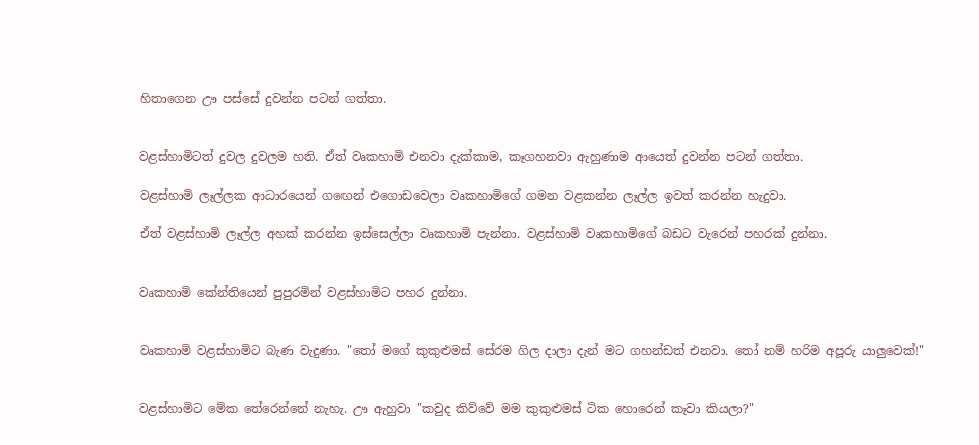හිතාගෙන ඌ පස්සේ දුවන්න පටන් ගත්තා.


වළස්හාමිටත් දුවල දුවලම හති. ඒත් වෘකහාමි එනවා දැක්කාම, කෑගහනවා ඇහුණාම ආයෙත් දුවන්න පටන් ගත්තා.

වළස්හාමි ලෑල්ලක ආධාරයෙන් ගඟෙන් එගොඩවෙලා වෘකහාමිගේ ගමන වළකන්න ලෑල්ල ඉවත් කරන්න හැදුවා.

ඒත් වළස්හාමි ලෑල්ල අහක් කරන්න ඉස්සෙල්ලා වෘකහාමි පැන්නා. වළස්හාමි වෘකහාමිගේ බඩට වැරෙන් පහරක් දුන්නා.


වෘකහාමි කේන්තියෙන් පුපුරමින් වළස්හාමිට පහර දුන්නා.


වෘකහාමි වළස්හාමිට බැණ වැදුණා. "තෝ මගේ කුකුළුමස් සේරම ගිල දාලා දැන් මට ගහන්ඩත් එනවා. තෝ නම් හරිම අපූරු යාලුවෙක්!"


වළස්හාමිට මේක තේරෙන්නේ නැහැ. ඌ ඇහුවා "කවුද කිව්වේ මම කුකුළුමස් ටික හොරෙන් කෑවා කියලා?"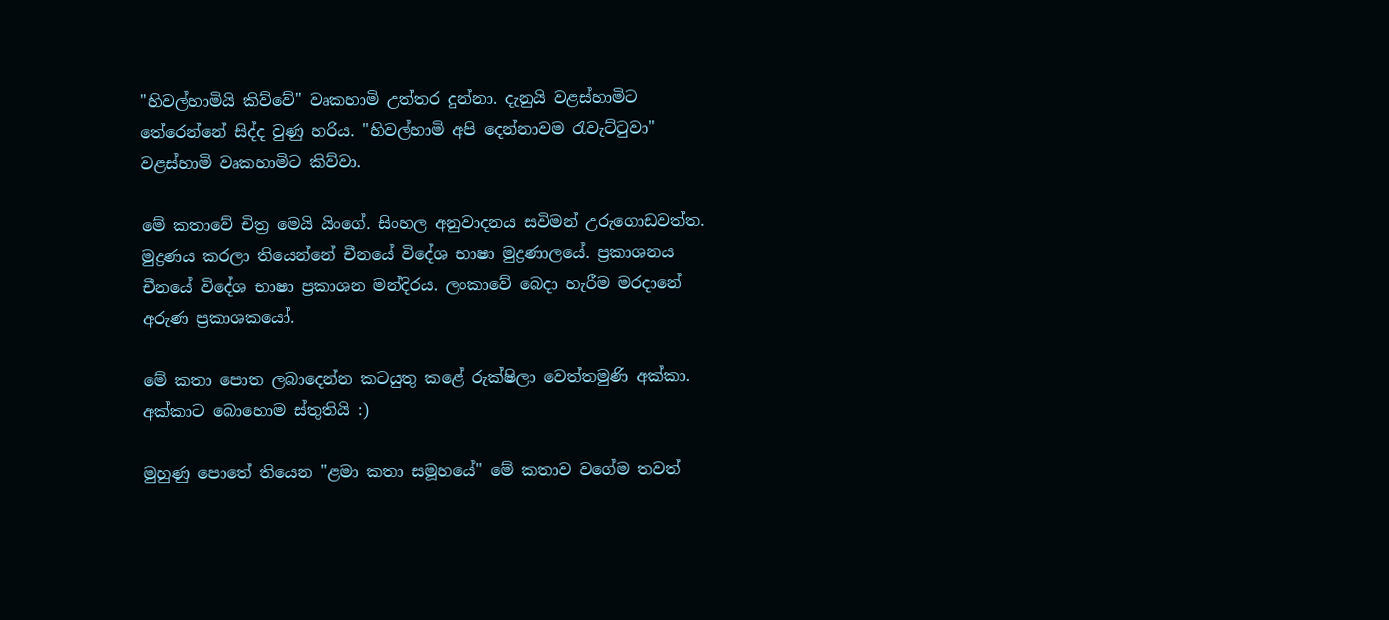"හිවල්හාමියි කිව්වේ" වෘකහාමි උත්තර දුන්නා. දැනුයි වළස්හාමිට තේරෙන්නේ සිද්ද වුණු හරිය. "හිවල්හාමි අපි දෙන්නාවම රැවැට්ටුවා" වළස්හාමි වෘකහාමිට කිව්වා.

මේ කතාවේ චිත්‍ර මෙයි යිංගේ. සිංහල අනුවාදනය සවිමන් උරුගොඩවත්ත. මුද්‍රණය කරලා තියෙන්නේ චීනයේ විදේශ භාෂා මුද්‍රණාලයේ. ප්‍රකාශනය චීනයේ විදේශ භාෂා ප්‍රකාශන මන්දිරය. ලංකාවේ බෙදා හැරීම මරදානේ අරුණ ප්‍රකාශකයෝ.

මේ කතා පොත ලබාදෙන්න කටයුතු කළේ රුක්ෂිලා වෙත්තමුණි අක්කා. අක්කාට බොහොම ස්තුතියි :)

මුහුණු පොතේ තියෙන "ළමා කතා සමූහයේ" මේ කතාව වගේම තවත්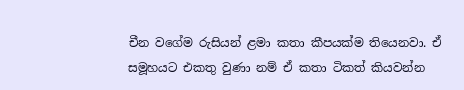චීන වගේම රුසියන් ළමා කතා කීපයක්ම තියෙනවා. ඒ සමූහයට එකතු වුණා නම් ඒ කතා ටිකත් කියවන්න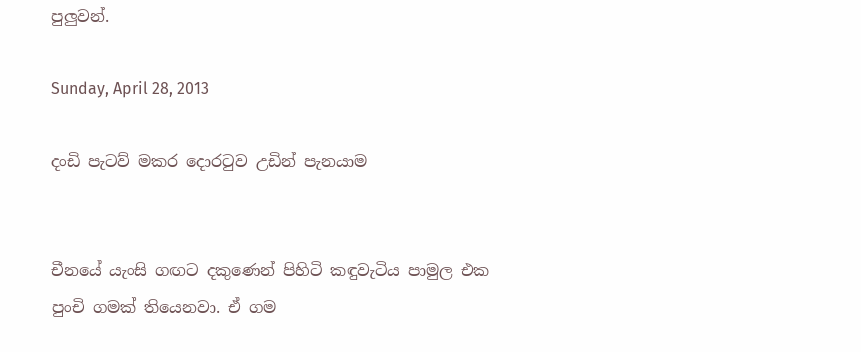පුලුවන්.

Sunday, April 28, 2013

දංඩි පැටව් මකර දොරටුව උඩින් පැනයාම


චීනයේ යැංසි ගඟට දකුණෙන් පිහිටි කඳුවැටිය පාමුල එක පුංචි ගමක් තියෙනවා. ඒ ගම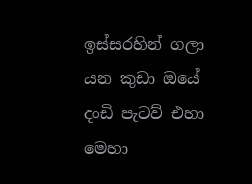ඉස්සරහින් ගලා යන කුඩා ඔයේ දංඩි පැටව් එහා මෙහා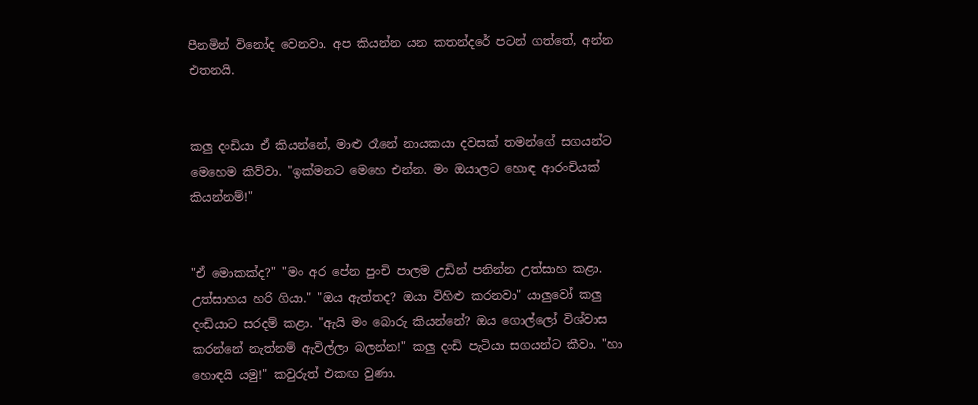පීනමින් විනෝද වෙනවා. අප කියන්න යන කතන්දරේ පටන් ගත්තේ, අන්න එතනයි.


කලු දංඩියා ඒ කියන්නේ, මාළු රෑනේ නායකයා දවසක් තමන්ගේ සගයන්ට මෙහෙම කිව්වා. "ඉක්මනට මෙහෙ එන්න. මං ඔයාලට හොඳ ආරංචියක් කියන්නම්!"


"ඒ මොකක්ද?" "මං අර පේන පුංචි පාලම උඩින් පනින්න උත්සාහ කළා. උත්සාහය හරි ගියා." "ඔය ඇත්තද? ඔයා විහිළු කරනවා" යාලුවෝ කලු දංඩියාට සරදම් කළා. "ඇයි මං බොරු කියන්නේ? ඔය ගොල්ලෝ විශ්වාස කරන්නේ නැත්නම් ඇවිල්ලා බලන්න!" කලු දංඩි පැටියා සගයන්ට කීවා. "හා හොඳයි යමු!" කවුරුත් එකඟ වුණා.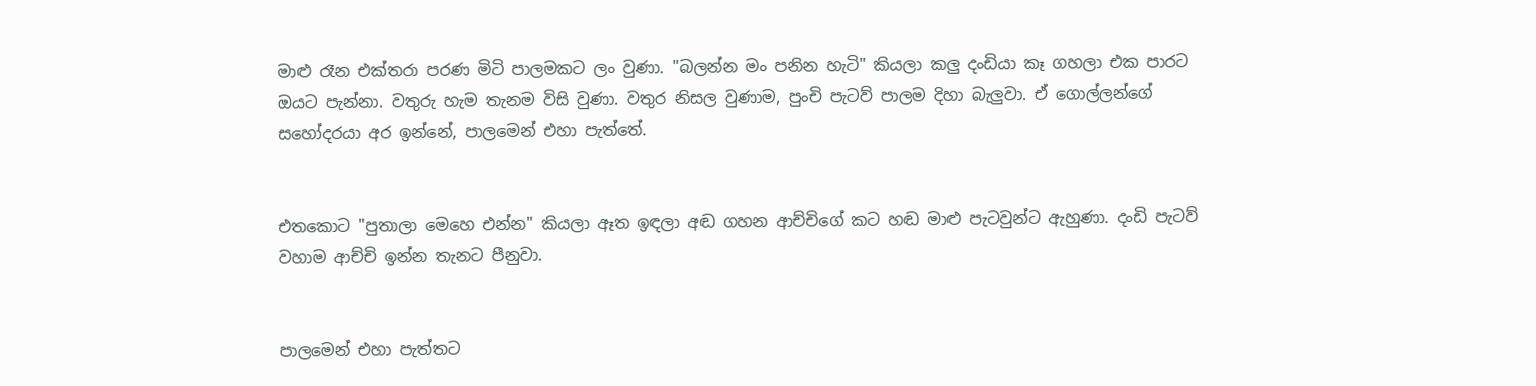මාළු රෑන එක්තරා පරණ මිටි පාලමකට ලං වුණා. "බලන්න මං පනින හැටි" කියලා කලු දංඩියා කෑ ගහලා එක පාරට ඔයට පැන්නා. වතුරු හැම තැනම විසි වුණා. වතුර නිසල වුණාම, පුංචි පැටව් පාලම දිහා බැලුවා. ඒ ගොල්ලන්ගේ සහෝදරයා අර ඉන්නේ, පාලමෙන් එහා පැත්තේ.


එතකොට "පුතාලා මෙහෙ එන්න" කියලා ඈත ඉඳලා අඬ ගහන ආච්චිගේ කට හඬ මාළු පැටවුන්ට ඇහුණා. දංඩි පැටව් වහාම ආච්චි ඉන්න තැනට පීනුවා.


පාලමෙන් එහා පැත්තට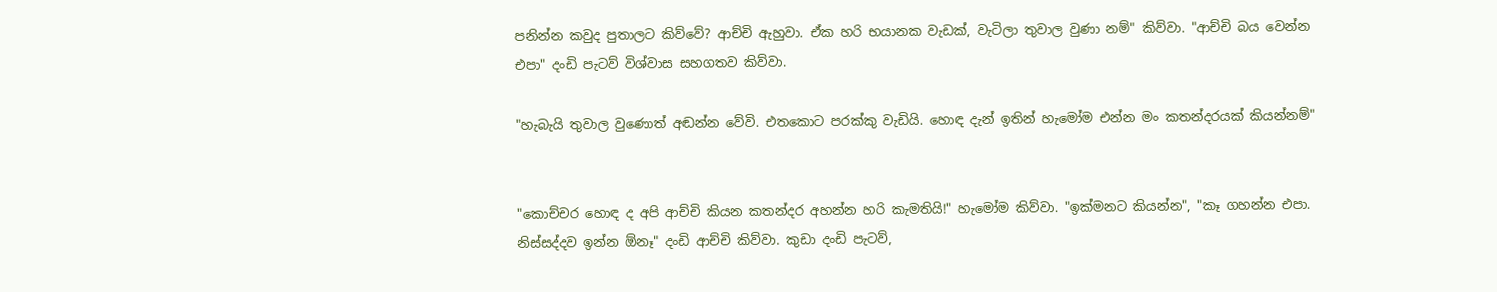පනින්න කවුද පුතාලට කිව්වේ? ආච්චි ඇහුවා. ඒක හරි භයානක වැඩක්, වැටිලා තුවාල වුණා නම්" කිව්වා. "ආච්චි බය වෙන්න එපා" දංඩි පැටව් විශ්වාස සහගතව කිව්වා.

"හැබැයි තුවාල වුණොත් අඬන්න වේවි. එතකොට පරක්කු වැඩියි. හොඳ දැන් ඉතින් හැමෝම එන්න මං කතන්දරයක් කියන්නම්"


"කොච්චර හොඳ ද අපි ආච්චි කියන කතන්දර අහන්න හරි කැමතියි!" හැමෝම කිව්වා. "ඉක්මනට කියන්න", "කෑ ගහන්න එපා. නිස්සද්දව ඉන්න ඕනෑ" දංඩි ආච්චි කිව්වා. කුඩා දංඩි පැටව්,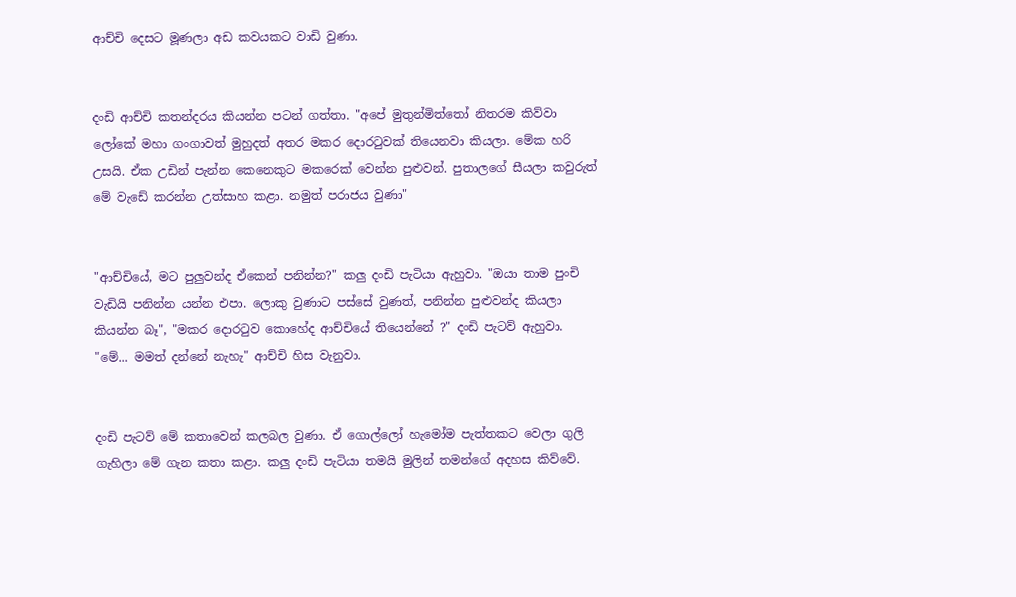ආච්චි දෙසට මූණලා අඩ කවයකට වාඩි වුණා.


දංඩි ආච්චි කතන්දරය කියන්න පටන් ගත්තා. "අපේ මුතුන්මිත්තෝ නිතරම කිව්වා ලෝකේ මහා ගංගාවත් මුහුදත් අතර මකර දොරටුවක් තියෙනවා කියලා. මේක හරි උසයි. ඒක උඩින් පැන්න කෙනෙකුට මකරෙක් වෙන්න පුළුවන්. පුතාලගේ සීයලා කවුරුත් මේ වැඩේ කරන්න උත්සාහ කළා. නමුත් පරාජය වුණා"


"ආච්චියේ, මට පුලුවන්ද ඒකෙන් පනින්න?" කලු දංඩි පැටියා ඇහුවා. "ඔයා තාම පුංචි වැඩියි පනින්න යන්න එපා. ලොකු වුණාට පස්සේ වුණත්, පනින්න පුළුවන්ද කියලා කියන්න බෑ", "මකර දොරටුව කොහේද ආච්චියේ තියෙන්නේ ?" දංඩි පැටව් ඇහුවා. "මේ... මමත් දන්නේ නැහැ" ආච්චි හිස වැනුවා.


දංඩි පැටව් මේ කතාවෙන් කලබල වුණා. ඒ ගොල්ලෝ හැමෝම පැත්තකට වෙලා ගුලි ගැහිලා මේ ගැන කතා කළා. කලු දංඩි පැටියා තමයි මුලින් තමන්ගේ අදහස කිව්වේ.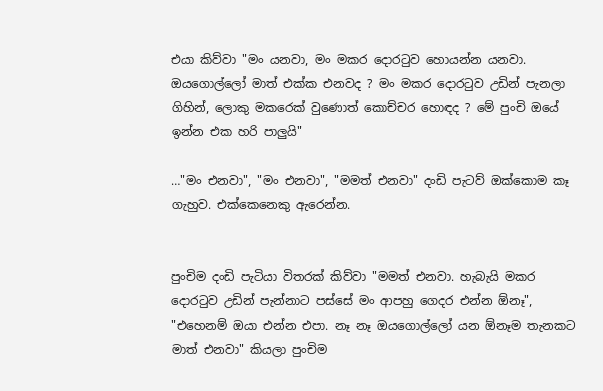එයා කිව්වා "මං යනවා, මං මකර දොරටුව හොයන්න යනවා. ඔයගොල්ලෝ මාත් එක්ක එනවද ? මං මකර දොරටුව උඩින් පැනලා ගිහින්, ලොකු මකරෙක් වුණොත් කොච්චර හොඳද ? මේ පුංචි ඔයේ ඉන්න එක හරි පාලුයි"

…"මං එනවා", "මං එනවා", "මමත් එනවා" දංඩි පැටව් ඔක්කොම කෑ ගැහුව. එක්කෙනෙකු ඇරෙන්න.


පුංචිම දංඩි පැටියා විතරක් කිව්වා "මමත් එනවා. හැබැයි මකර දොරටුව උඩින් පැන්නාට පස්සේ මං ආපහු ගෙදර එන්න ඕනෑ", "එහෙනම් ඔයා එන්න එපා. නෑ නෑ ඔයගොල්ලෝ යන ඕනෑම තැනකට මාත් එනවා" කියලා පුංචිම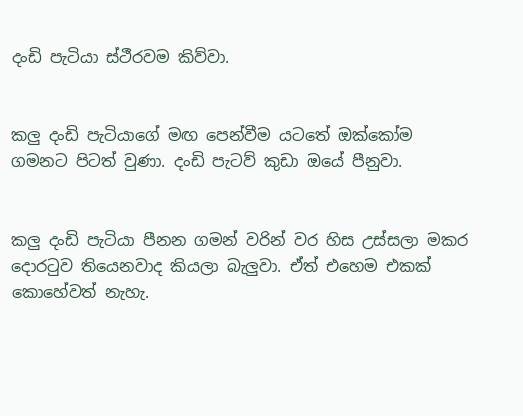දංඩි පැටියා ස්ථීරවම කිව්වා.


කලු දංඩි පැටියාගේ මඟ පෙන්වීම යටතේ ඔක්කෝම ගමනට පිටත් වුණා. දංඩි පැටව් කුඩා ඔයේ පීනුවා.


කලු දංඩි පැටියා පීනන ගමන් වරින් වර හිස උස්සලා මකර දොරටුව තියෙනවාද කියලා බැලුවා. ඒත් එහෙම එකක් කොහේවත් නැහැ.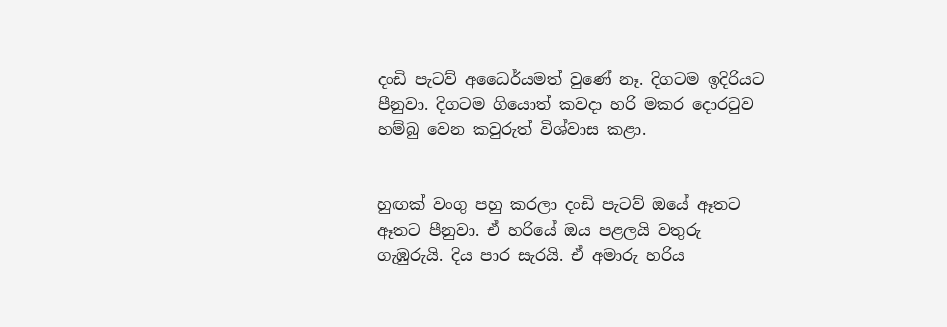දංඩි පැටව් අධෛර්යමත් වුණේ නෑ. දිගටම ඉදිරියට පීනුවා. දිගටම ගියොත් කවදා හරි මකර දොරටුව හම්බු වෙන කවුරුත් විශ්වාස කළා.


හුඟක් වංගු පහු කරලා දංඩි පැටව් ඔයේ ඈතට ඈතට පීනුවා. ඒ හරියේ ඔය පළලයි වතුරු ගැඹුරුයි. දිය පාර සැරයි. ඒ අමාරු හරිය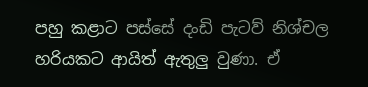පහු කළාට පස්සේ දංඩි පැටව් නිශ්චල හරියකට ආයිත් ඇතුලු වුණා. ඒ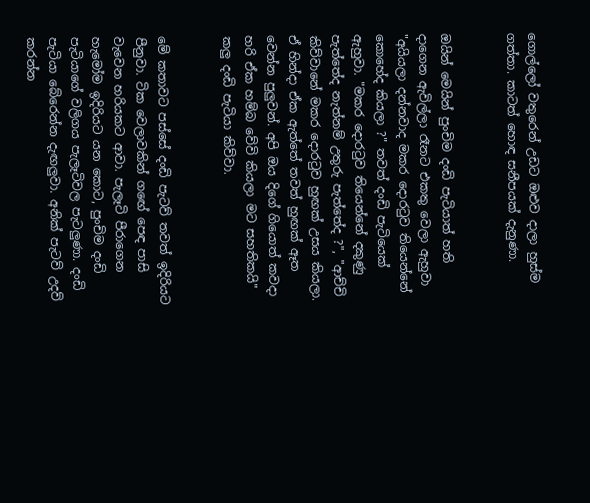ගොල්ලෝ වතුරෙන් උඩට ඔළුව දාලා හුස්ම ගත්තා. කාටත් හොඳ සනීපයක් දැනුණා.


ඔයින් මෙයින් පුංචිම දංඩි පැටියාත් හති දාගෙන ඇවිල්ලා රෑනට එකතු වෙලා ඇහුවා "අයියලා දන්නවාද මකර දොරටුව තියෙන්නේ කොහේද කියලා ?" තවත් දංඩි පැටියෙක් ඇහුවා. "මකර දොරටුව තියෙන්නේ දකුණු පැත්තේද නැත්නම් උතුරු පැත්තේද ?", "ආච්චි කිව්වානේ මකර දොරටුව හුඟක් උසය කියලා. ඒ හින්දා ඒක ඇත්තේ තවත් හුඟක් ඈත වෙන්න පුලුවන්. අපි ඔය දිගේ ගියොත් කවදා හරි ඒක හම්බ වේවි කියලා මට සහතිකයි" කලු දංඩි පැටියා කිව්වා.


මේ කතාවට පස්සේ දංඩි පැටව් තවත් ඉදිරියට පීනුවා. ටික වෙලාවකින් ගඟේ පෙඳ පාසි වැවෙන හරියකට ආවා. පැලෑටි පීරාගෙන හැමෝම ඉදිරියට යන කොට, පුංචිම දංඩි පැටියාගේ වලිගය පැලෑටිවල පැටලුණා. දංඩි පැටියා බේරෙන්න දැඟලුවා. අනික් පැටව් උදව් කරන්න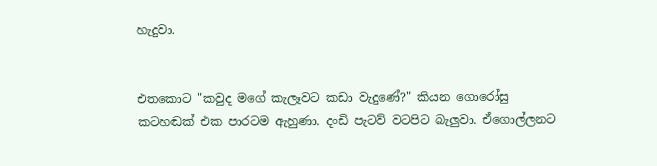හැදුවා.


එතකොට "කවුද මගේ කැලෑවට කඩා වැදුණේ?" කියන ගොරෝසු කටහඬක් එක පාරටම ඇහුණා. දංඩි පැටව් වටපිට බැලුවා. ඒගොල්ලනට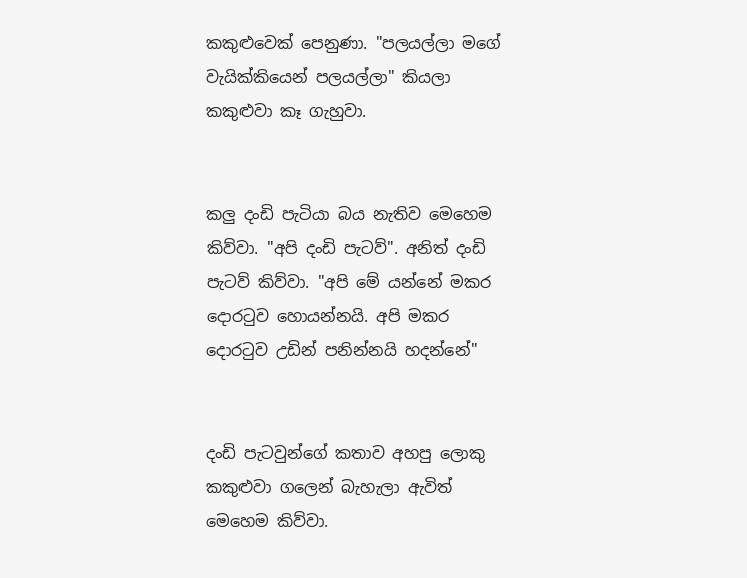කකුළුවෙක් පෙනුණා. "පලයල්ලා මගේ වැයික්කියෙන් පලයල්ලා" කියලා කකුළුවා කෑ ගැහුවා.


කලු දංඩි පැටියා බය නැතිව මෙහෙම කිව්වා. "අපි දංඩි පැටව්". අනිත් දංඩි පැටව් කිව්වා. "අපි මේ යන්නේ මකර දොරටුව හොයන්නයි. අපි මකර දොරටුව උඩින් පනින්නයි හදන්නේ"


දංඩි පැටවුන්ගේ කතාව අහපු ලොකු කකුළුවා ගලෙන් බැහැලා ඇවිත් මෙහෙම කිව්වා.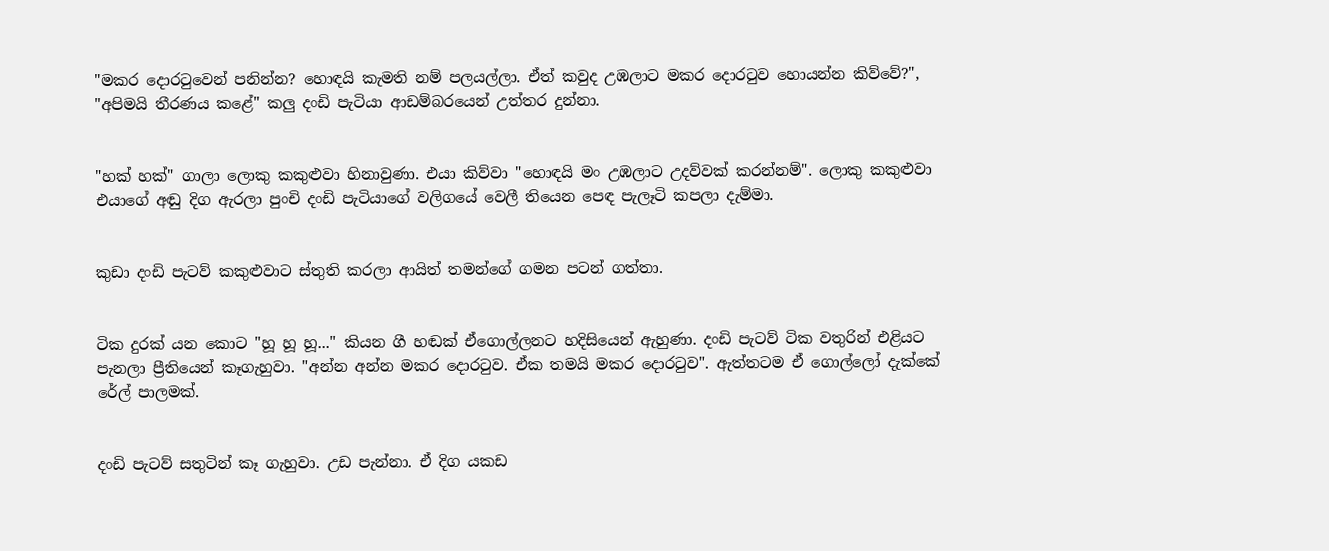"මකර දොරටුවෙන් පනින්න? හොඳයි කැමති නම් පලයල්ලා. ඒත් කවුද උඹලාට මකර දොරටුව හොයන්න කිව්වේ?", "අපිමයි තීරණය කළේ" කලු දංඩි පැටියා ආඩම්බරයෙන් උත්තර දුන්නා.


"හක් හක්" ගාලා ලොකු කකුළුවා හිනාවුණා. එයා කිව්වා "හොඳයි මං උඹලාට උදව්වක් කරන්නම්". ලොකු කකුළුවා එයාගේ අඬු දිග ඇරලා පුංචි දංඩි පැටියාගේ වලිගයේ වෙලී තියෙන පෙඳ පැලෑටි කපලා දැම්මා.


කුඩා දංඩි පැටව් කකුළුවාට ස්තුති කරලා ආයිත් තමන්ගේ ගමන පටන් ගත්තා.


ටික දුරක් යන කොට "හූ හූ හූ..." කියන ගී හඬක් ඒගොල්ලනට හදිසියෙන් ඇහුණා. දංඩි පැටව් ටික වතුරින් එළියට පැනලා ප්‍රීතියෙන් කෑගැහුවා. "අන්න අන්න මකර දොරටුව. ඒක තමයි මකර දොරටුව". ඇත්තටම ඒ ගොල්ලෝ දැක්කේ රේල් පාලමක්.


දංඩි පැටව් සතුටින් කෑ ගැහුවා. උඩ පැන්නා. ඒ දිග යකඩ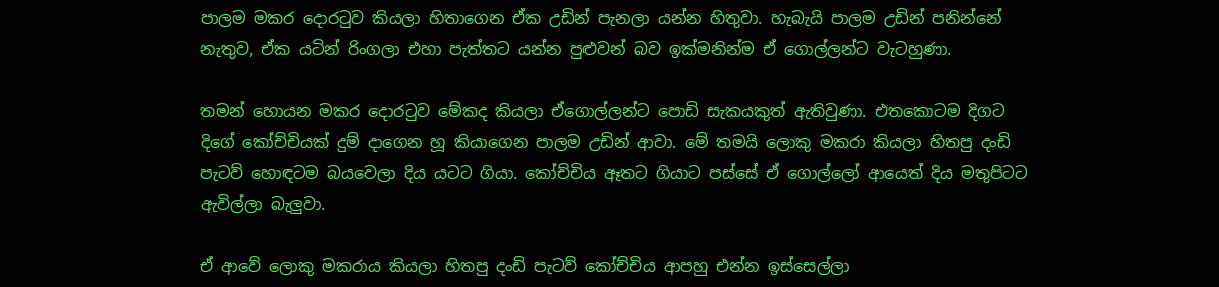පාලම මකර දොරටුව කියලා හිතාගෙන ඒක උඩින් පැනලා යන්න හිතුවා. හැබැයි පාලම උඩින් පනින්නේ නැතුව, ඒක යටින් රිංගලා එහා පැත්තට යන්න පුළුවන් බව ඉක්මනින්ම ඒ ගොල්ලන්ට වැටහුණා.

තමන් හොයන මකර දොරටුව මේකද කියලා ඒගොල්ලන්ට පොඩි සැකයකුත් ඇතිවුණා. එතකොටම දිගට දිගේ කෝච්චියක් දුම් දාගෙන හූ කියාගෙන පාලම උඩින් ආවා. මේ තමයි ලොකු මකරා කියලා හිතපු දංඩි පැටව් හොඳටම බයවෙලා දිය යටට ගියා. කෝච්චිය ඈතට ගියාට පස්සේ ඒ ගොල්ලෝ ආයෙත් දිය මතුපිටට ඇවිල්ලා බැලුවා.

ඒ ආවේ ලොකු මකරාය කියලා හිතපු දංඩි පැටව් කෝච්චිය ආපහු එන්න ඉස්සෙල්ලා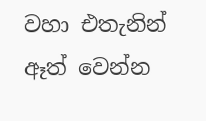වහා එතැනින් ඈත් වෙන්න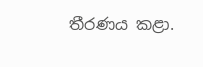තීරණය කළා.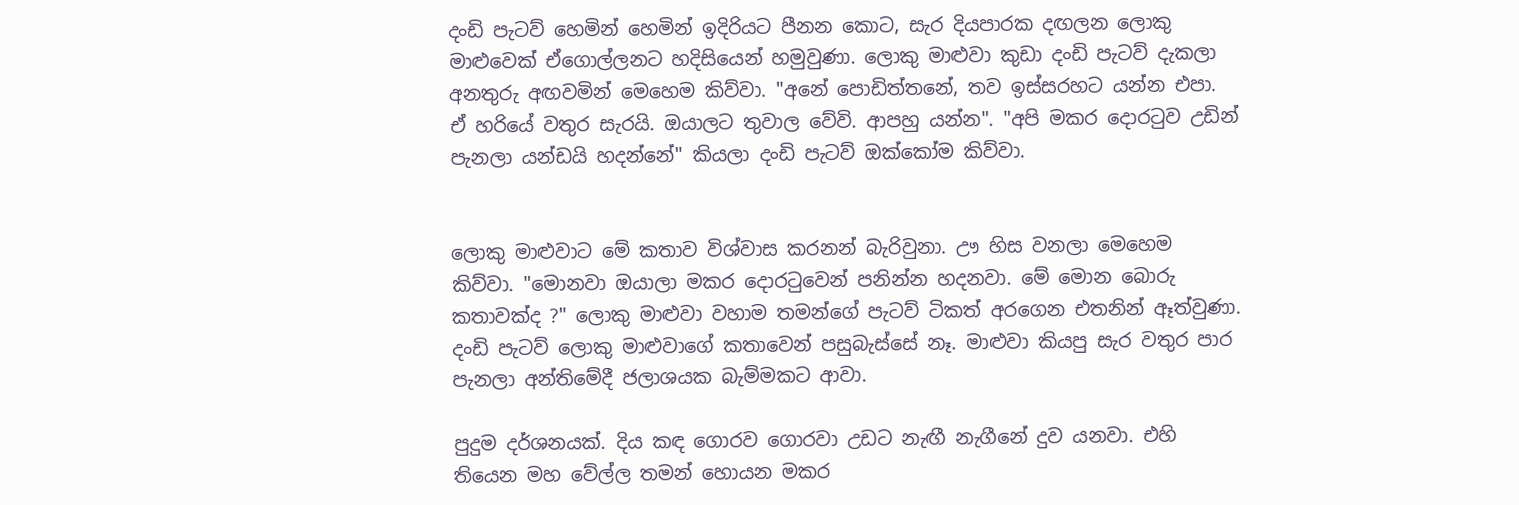දංඩි පැටව් හෙමින් හෙමින් ඉදිරියට පීනන කොට, සැර දියපාරක දඟලන ලොකු මාළුවෙක් ඒගොල්ලනට හදිසියෙන් හමුවුණා. ලොකු මාළුවා කුඩා දංඩි පැටව් දැකලා අනතුරු අඟවමින් මෙහෙම කිව්වා. "අනේ පොඩිත්තනේ, තව ඉස්සරහට යන්න එපා. ඒ හරියේ වතුර සැරයි. ඔයාලට තුවාල වේවි. ආපහු යන්න". "අපි මකර දොරටුව උඩින් පැනලා යන්ඩයි හදන්නේ" කියලා දංඩි පැටව් ඔක්කෝම කිව්වා.


ලොකු මාළුවාට මේ කතාව විශ්වාස කරනන් බැරිවුනා. ඌ හිස වනලා මෙහෙම කිව්වා. "මොනවා ඔයාලා මකර දොරටුවෙන් පනින්න හදනවා. මේ මොන බොරු කතාවක්ද ?" ලොකු මාළුවා වහාම තමන්ගේ පැටව් ටිකත් අරගෙන එතනින් ඈත්වුණා. දංඩි පැටව් ලොකු මාළුවාගේ කතාවෙන් පසුබැස්සේ නෑ. මාළුවා කියපු සැර වතුර පාර පැනලා අන්තිමේදී ජලාශයක බැම්මකට ආවා.

පුදුම දර්ශනයක්. දිය කඳ ගොරව ගොරවා උඩට නැඟී නැගීනේ දුව යනවා. එහි තියෙන මහ වේල්ල තමන් හොයන මකර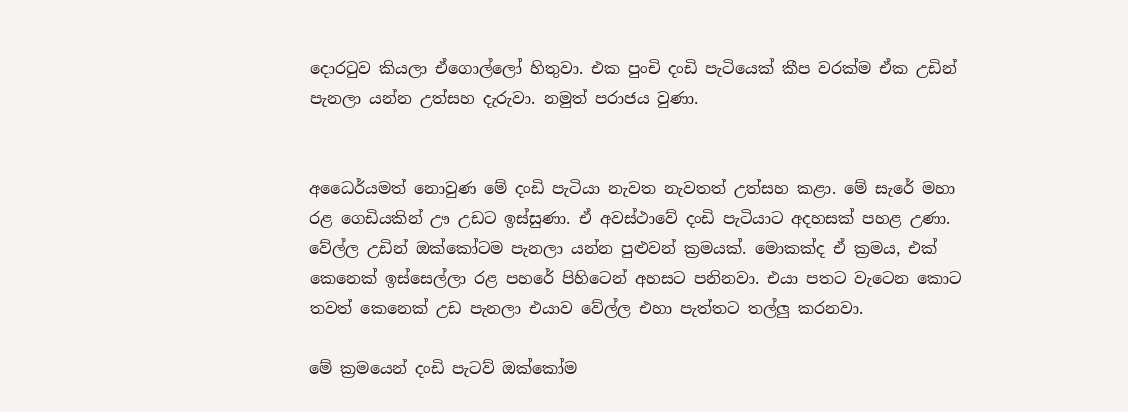දොරටුව කියලා ඒගොල්ලෝ හිතුවා. එක පුංචි දංඩි පැටියෙක් කීප වරක්ම ඒක උඩින් පැනලා යන්න උත්සහ දැරුවා. නමුත් පරාජය වුණා.


අධෛර්යමත් නොවුණ මේ දංඩි පැටියා නැවත නැවතත් උත්සහ කළා. මේ සැරේ මහා රළ ගෙඩියකින් ඌ උඩට ඉස්සුණා. ඒ අවස්ථාවේ දංඩි පැටියාට අදහසක් පහළ උණා. වේල්ල උඩින් ඔක්කෝටම පැනලා යන්න පුළුවන් ක්‍රමයක්. මොකක්ද ඒ ක්‍රමය, එක් කෙනෙක් ඉස්සෙල්ලා රළ පහරේ පිහිටෙන් අහසට පනිනවා. එයා පතට වැටෙන කොට තවත් කෙනෙක් උඩ පැනලා එයාව වේල්ල එහා පැත්තට තල්ලු කරනවා.

මේ ක්‍රමයෙන් දංඩි පැටව් ඔක්කෝම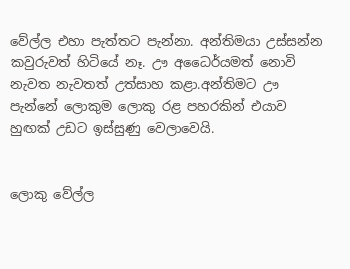වේල්ල එහා පැත්තට පැන්නා. අන්තිමයා උස්සන්න කවුරුවත් හිටියේ නෑ. ඌ අධෛර්යමත් නොවි නැවත නැවතත් උත්සාහ කළා.අන්තිමට ඌ පැන්නේ ලොකුම ලොකු රළ පහරකින් එයාව හුඟක් උඩට ඉස්සුණු වෙලාවෙයි.


ලොකු වේල්ල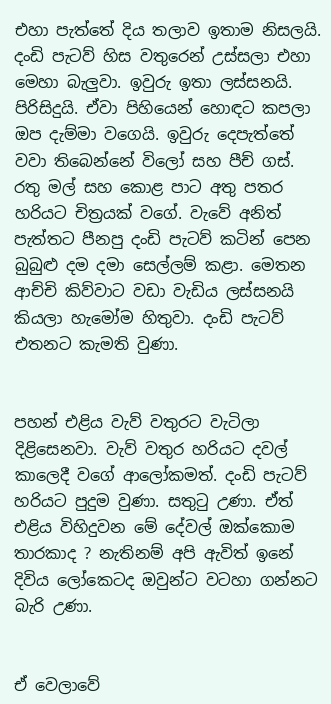එහා පැත්තේ දිය තලාව ඉතාම නිසලයි. දංඩි පැටව් හිස වතුරෙන් උස්සලා එහා මෙහා බැලුවා. ඉවුරු ඉතා ලස්සනයි. පිරිසිදුයි. ඒවා පිහියෙන් හොඳට කපලා ඔප දැම්මා වගෙයි. ඉවුරු දෙපැත්තේ වවා තිබෙන්නේ විලෝ සහ පීච් ගස්. රතු මල් සහ කොළ පාට අතු පතර හරියට චිත්‍රයක් වගේ. වැවේ අනිත් පැත්තට පීනපු දංඩි පැටව් කටින් පෙන බුබුළු දම දමා සෙල්ලම් කළා. මෙතන ආච්චි කිව්වාට වඩා වැඩිය ලස්සනයි කියලා හැමෝම හිතුවා. දංඩි පැටව් එතනට කැමති වුණා.


පහන් එළිය වැව් වතුරට වැටිලා දිළිසෙනවා. වැව් වතුර හරියට දවල් කාලෙදී වගේ ආලෝකමත්. දංඩි පැටව් හරියට පුදුම වුණා. සතුටු උණා. ඒත් එළිය විහිදුවන මේ දේවල් ඔක්කොම තාරකාද ? නැතිනම් අපි ඇවිත් ඉනේ දිවිය ලෝකෙටද ඔවුන්ට වටහා ගන්නට බැරි උණා.


ඒ වෙලාවේ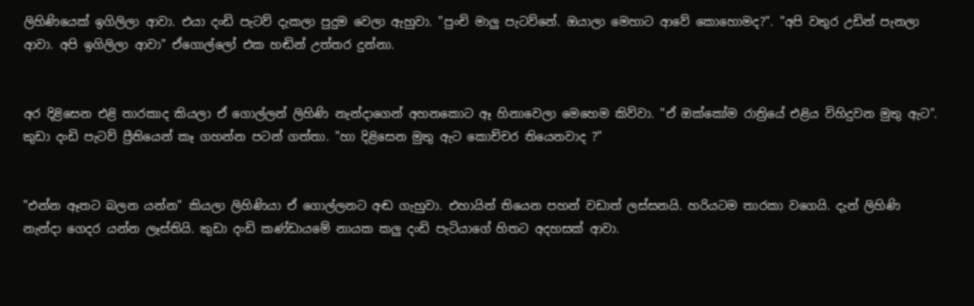ලිහිණියෙක් ඉගිලිලා ආවා. එයා දංඩි පැටව් දැකලා පුදුම වෙලා ඇහුවා. "පුංචි මාලු පැටව්නේ. ඔයාලා මෙහාට ආවේ කොහොමද?". "අපි වතුර උඩින් පැනලා ආවා. අපි ඉගිලිලා ආවා" ඒගොල්ලෝ එක හඬින් උත්තර දුන්නා.


අර දිළිසෙන එළි තාරකාද කියලා ඒ ගොල්ලන් ලිහිණි නැන්දාගෙන් අහනකොට ඈ හිනාවෙලා මෙහෙම කිව්වා. "ඒ ඔක්කෝම රාත්‍රියේ එළිය විහිදුවන මුතු ඇට". කුඩා දංඩි පැටව් ප්‍රීතියෙන් කෑ ගහන්න පටන් ගත්තා. "හා දිළිසෙන මුතු ඇට කොච්චර තියෙනවාද ?"


"එන්න ඈතට බලන යන්න" කියලා ලිහිණියා ඒ ගොල්ලනට අඬ ගැහුවා. එහායින් තියෙන පහන් වඩාත් ලස්සනයි. හරියටම තාරකා වගෙයි. දැන් ලිහිණි නැන්දා ගෙදර යන්න ලෑස්තියි. කුඩා දංඩි කණ්ඩායමේ නායක කලු දංඩි පැටියාගේ හිතට අදහසක් ආවා.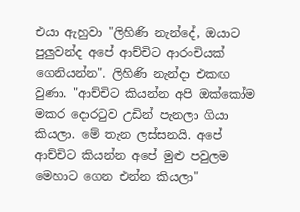එයා ඇහුවා "ලිහිණි නැන්දේ, ඔයාට පුලුවන්ද අපේ ආච්චිට ආරංචියක් ගෙනියන්න". ලිහිණි නැන්දා එකඟ වුණා. "ආච්චිට කියන්න අපි ඔක්කෝම මකර දොරටුව උඩින් පැනලා ගියා කියලා. මේ තැන ලස්සනයි. අපේ ආච්චිට කියන්න අපේ මුළු පවුලම මෙහාට ගෙන එන්න කියලා"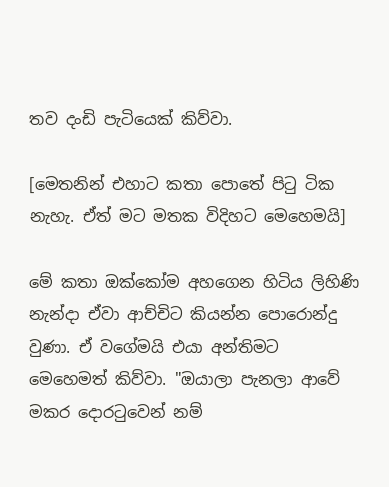තව දංඩි පැටියෙක් කිව්වා.

[මෙතනින් එහාට කතා පොතේ පිටු ටික නැහැ. ඒත් මට මතක විදිහට මෙහෙමයි]

මේ කතා ඔක්කෝම අහගෙන හිටිය ලිහිණි නැන්දා ඒවා ආච්චිට කියන්න පොරොන්දු වුණා. ඒ වගේමයි එයා අන්තිමට මෙහෙමත් කිව්වා. "ඔයාලා පැනලා ආවේ මකර දොරටුවෙන් නම්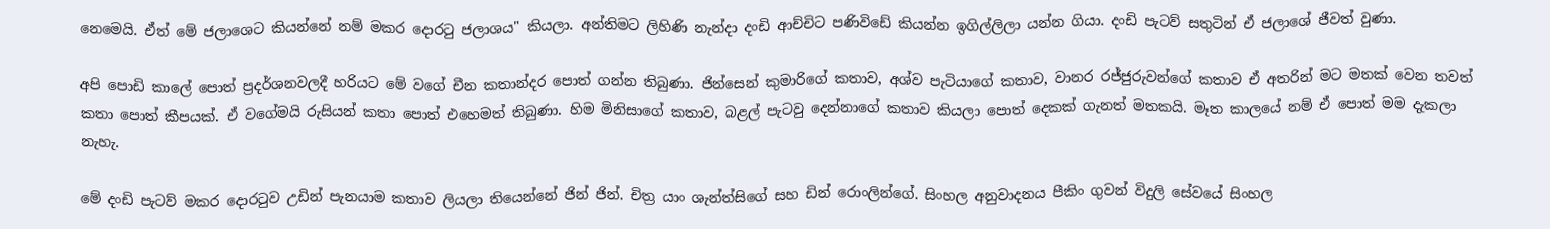නෙමෙයි. ඒත් මේ ජලාශෙට කියන්නේ නම් මකර දොරටු ජලාශය" කියලා. අන්තිමට ලිහිණි නැන්දා දංඩි ආච්චිට පණිවිඩේ කියන්න ඉගිල්ලිලා යන්න ගියා. දංඩි පැටව් සතුටින් ඒ ජලාශේ ජීවත් වුණා.

අපි පොඩි කාලේ පොත් ප්‍රදර්ශනවලදී හරියට මේ වගේ චීන කතාන්දර පොත් ගන්න තිබුණා. ජින්සෙන් කුමාරිගේ කතාව, අශ්ව පැටියාගේ කතාව, වානර රජ්ජුරුවන්ගේ කතාව ඒ අතරින් මට මතක් වෙන තවත් කතා පොත් කීපයක්. ඒ වගේමයි රුසියන් කතා පොත් එහෙමත් තිබුණා. හිම මිනිසාගේ කතාව, බළල් පැටවු දෙන්නාගේ කතාව කියලා පොත් දෙකක් ගැනත් මතකයි. මෑත කාලයේ නම් ඒ පොත් මම දැකලා නැහැ.

මේ දංඩි පැටව් මකර දොරටුව උඩින් පැනයාම කතාව ලියලා තියෙන්නේ ජින් ජින්. චිත්‍ර යාං ශැන්ත්සිගේ සහ ඩින් රොංලින්ගේ. සිංහල අනුවාදනය පීකිං ගුවන් විදුලි සේවයේ සිංහල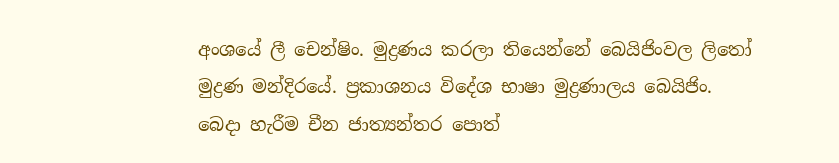අංශයේ ලී චෙන්ෂිං. මුද්‍රණය කරලා තියෙන්නේ බෙයිජිංවල ලිතෝ මුද්‍රණ මන්දිරයේ. ප්‍රකාශනය විදේශ භාෂා මුද්‍රණාලය බෙයිජිං. බෙදා හැරීම චීන ජාත්‍යන්තර පොත්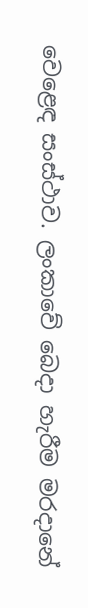වෙළෙඳ සංස්ථාව. ලංකාවේ බෙදා හැරීම මරදානේ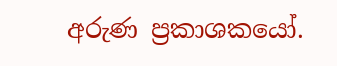අරුණ ප්‍රකාශකයෝ.